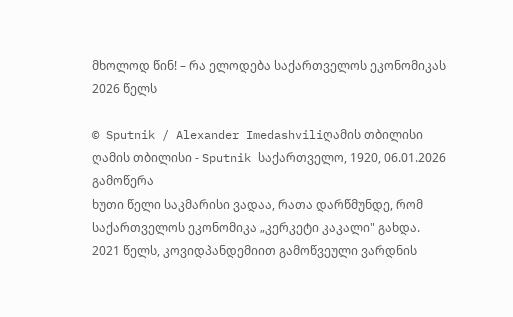მხოლოდ წინ! – რა ელოდება საქართველოს ეკონომიკას 2026 წელს

© Sputnik / Alexander Imedashviliღამის თბილისი
ღამის თბილისი - Sputnik საქართველო, 1920, 06.01.2026
გამოწერა
ხუთი წელი საკმარისი ვადაა, რათა დარწმუნდე, რომ საქართველოს ეკონომიკა „კერკეტი კაკალი" გახდა.
2021 წელს, კოვიდპანდემიით გამოწვეული ვარდნის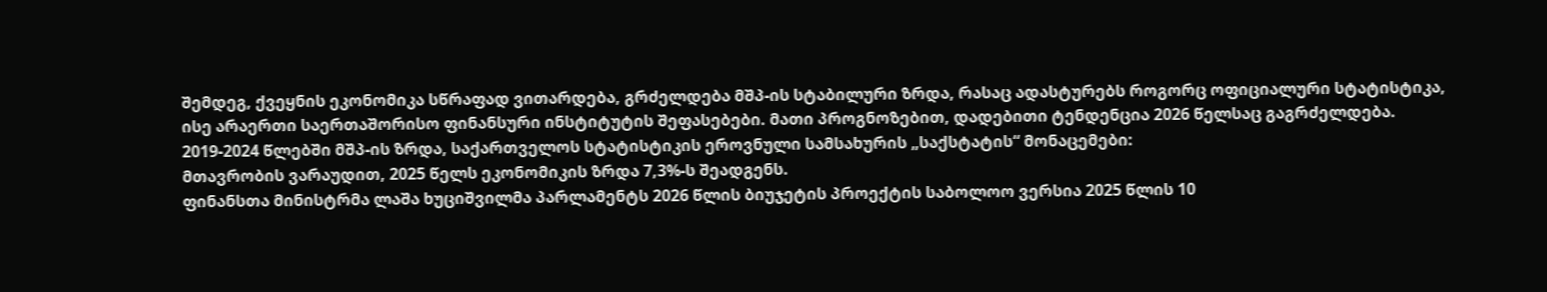შემდეგ, ქვეყნის ეკონომიკა სწრაფად ვითარდება, გრძელდება მშპ-ის სტაბილური ზრდა, რასაც ადასტურებს როგორც ოფიციალური სტატისტიკა, ისე არაერთი საერთაშორისო ფინანსური ინსტიტუტის შეფასებები. მათი პროგნოზებით, დადებითი ტენდენცია 2026 წელსაც გაგრძელდება.
2019-2024 წლებში მშპ-ის ზრდა, საქართველოს სტატისტიკის ეროვნული სამსახურის „საქსტატის“ მონაცემები:
მთავრობის ვარაუდით, 2025 წელს ეკონომიკის ზრდა 7,3%-ს შეადგენს.
ფინანსთა მინისტრმა ლაშა ხუციშვილმა პარლამენტს 2026 წლის ბიუჯეტის პროექტის საბოლოო ვერსია 2025 წლის 10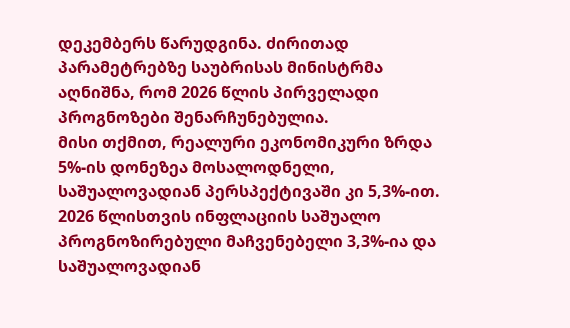დეკემბერს წარუდგინა. ძირითად პარამეტრებზე საუბრისას მინისტრმა აღნიშნა, რომ 2026 წლის პირველადი პროგნოზები შენარჩუნებულია.
მისი თქმით, რეალური ეკონომიკური ზრდა 5%-ის დონეზეა მოსალოდნელი, საშუალოვადიან პერსპექტივაში კი 5,3%-ით. 2026 წლისთვის ინფლაციის საშუალო პროგნოზირებული მაჩვენებელი 3,3%-ია და საშუალოვადიან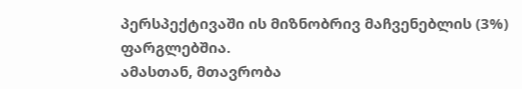პერსპექტივაში ის მიზნობრივ მაჩვენებლის (3%) ფარგლებშია.
ამასთან, მთავრობა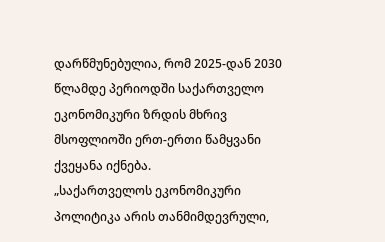დარწმუნებულია, რომ 2025-დან 2030 წლამდე პერიოდში საქართველო ეკონომიკური ზრდის მხრივ მსოფლიოში ერთ-ერთი წამყვანი ქვეყანა იქნება.
„საქართველოს ეკონომიკური პოლიტიკა არის თანმიმდევრული,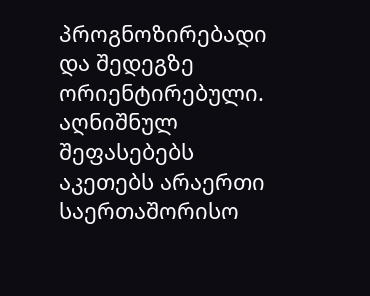პროგნოზირებადი და შედეგზე ორიენტირებული. აღნიშნულ შეფასებებს აკეთებს არაერთი საერთაშორისო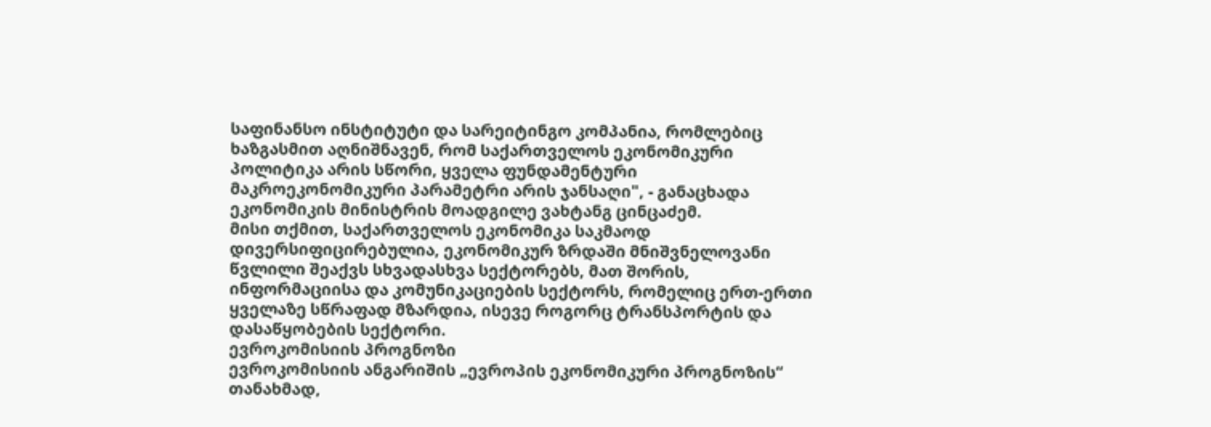საფინანსო ინსტიტუტი და სარეიტინგო კომპანია, რომლებიც ხაზგასმით აღნიშნავენ, რომ საქართველოს ეკონომიკური პოლიტიკა არის სწორი, ყველა ფუნდამენტური მაკროეკონომიკური პარამეტრი არის ჯანსაღი", - განაცხადა ეკონომიკის მინისტრის მოადგილე ვახტანგ ცინცაძემ.
მისი თქმით, საქართველოს ეკონომიკა საკმაოდ დივერსიფიცირებულია, ეკონომიკურ ზრდაში მნიშვნელოვანი წვლილი შეაქვს სხვადასხვა სექტორებს, მათ შორის, ინფორმაციისა და კომუნიკაციების სექტორს, რომელიც ერთ-ერთი ყველაზე სწრაფად მზარდია, ისევე როგორც ტრანსპორტის და დასაწყობების სექტორი.
ევროკომისიის პროგნოზი
ევროკომისიის ანგარიშის „ევროპის ეკონომიკური პროგნოზის“ თანახმად,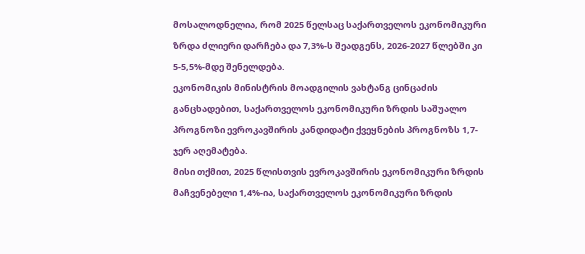მოსალოდნელია, რომ 2025 წელსაც საქართველოს ეკონომიკური ზრდა ძლიერი დარჩება და 7,3%-ს შეადგენს, 2026-2027 წლებში კი 5-5,5%-მდე შენელდება.
ეკონომიკის მინისტრის მოადგილის ვახტანგ ცინცაძის განცხადებით, საქართველოს ეკონომიკური ზრდის საშუალო პროგნოზი ევროკავშირის კანდიდატი ქვეყნების პროგნოზს 1,7-ჯერ აღემატება.
მისი თქმით, 2025 წლისთვის ევროკავშირის ეკონომიკური ზრდის მაჩვენებელი 1,4%-ია, საქართველოს ეკონომიკური ზრდის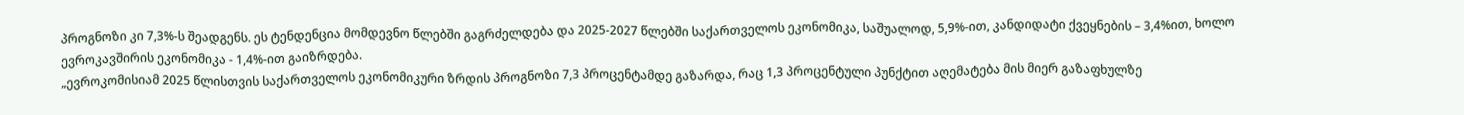პროგნოზი კი 7,3%-ს შეადგენს. ეს ტენდენცია მომდევნო წლებში გაგრძელდება და 2025-2027 წლებში საქართველოს ეკონომიკა, საშუალოდ, 5,9%-ით, კანდიდატი ქვეყნების – 3,4%ით, ხოლო ევროკავშირის ეკონომიკა - 1,4%-ით გაიზრდება.
„ევროკომისიამ 2025 წლისთვის საქართველოს ეკონომიკური ზრდის პროგნოზი 7,3 პროცენტამდე გაზარდა, რაც 1,3 პროცენტული პუნქტით აღემატება მის მიერ გაზაფხულზე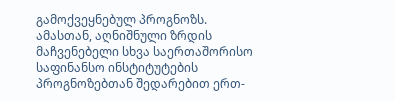გამოქვეყნებულ პროგნოზს. ამასთან, აღნიშნული ზრდის მაჩვენებელი სხვა საერთაშორისო საფინანსო ინსტიტუტების პროგნოზებთან შედარებით ერთ-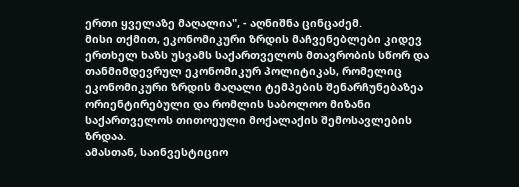ერთი ყველაზე მაღალია", - აღნიშნა ცინცაძემ.
მისი თქმით, ეკონომიკური ზრდის მაჩვენებლები კიდევ ერთხელ ხაზს უსვამს საქართველოს მთავრობის სწორ და თანმიმდევრულ ეკონომიკურ პოლიტიკას, რომელიც ეკონომიკური ზრდის მაღალი ტემპების შენარჩუნებაზეა ორიენტირებული და რომლის საბოლოო მიზანი საქართველოს თითოეული მოქალაქის შემოსავლების ზრდაა.
ამასთან, საინვესტიციო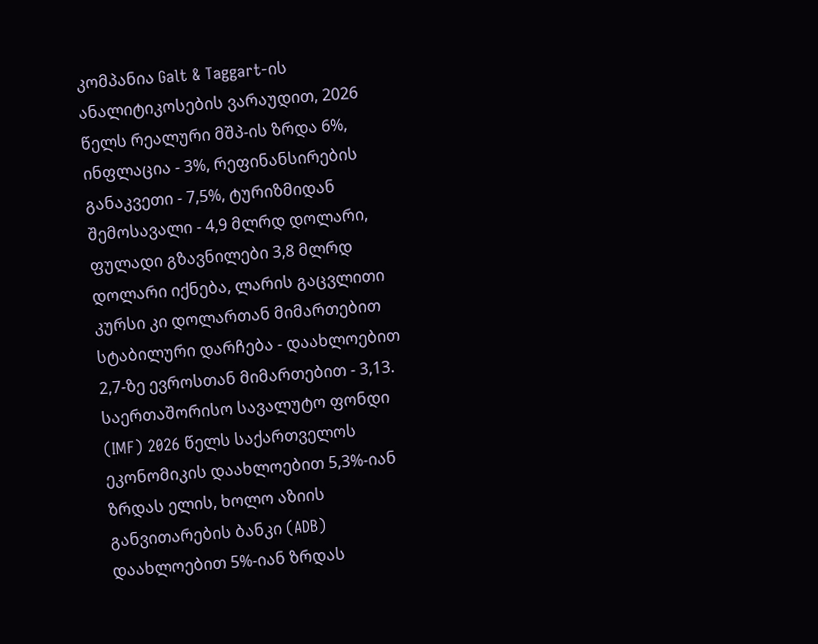კომპანია Galt & Taggart-ის ანალიტიკოსების ვარაუდით, 2026 წელს რეალური მშპ-ის ზრდა 6%, ინფლაცია - 3%, რეფინანსირების განაკვეთი - 7,5%, ტურიზმიდან შემოსავალი - 4,9 მლრდ დოლარი, ფულადი გზავნილები 3,8 მლრდ დოლარი იქნება, ლარის გაცვლითი კურსი კი დოლართან მიმართებით სტაბილური დარჩება - დაახლოებით 2,7-ზე ევროსთან მიმართებით - 3,13.
საერთაშორისო სავალუტო ფონდი (IMF) 2026 წელს საქართველოს ეკონომიკის დაახლოებით 5,3%-იან ზრდას ელის, ხოლო აზიის განვითარების ბანკი (ADB) დაახლოებით 5%-იან ზრდას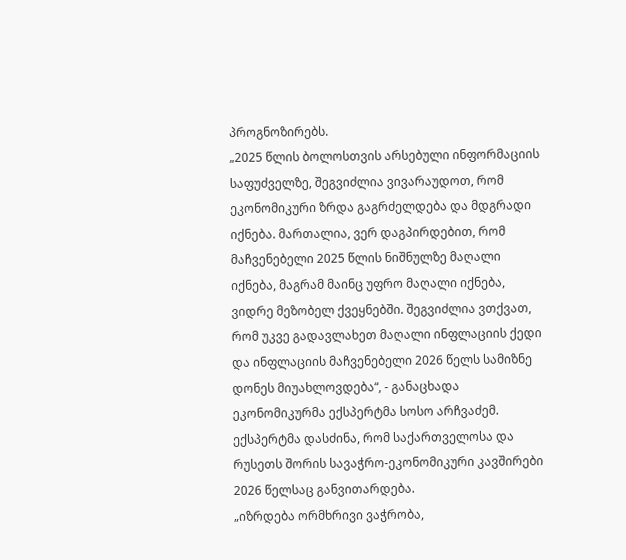პროგნოზირებს.
„2025 წლის ბოლოსთვის არსებული ინფორმაციის საფუძველზე, შეგვიძლია ვივარაუდოთ, რომ ეკონომიკური ზრდა გაგრძელდება და მდგრადი იქნება. მართალია, ვერ დაგპირდებით, რომ მაჩვენებელი 2025 წლის ნიშნულზე მაღალი იქნება, მაგრამ მაინც უფრო მაღალი იქნება, ვიდრე მეზობელ ქვეყნებში. შეგვიძლია ვთქვათ, რომ უკვე გადავლახეთ მაღალი ინფლაციის ქედი და ინფლაციის მაჩვენებელი 2026 წელს სამიზნე დონეს მიუახლოვდება“, - განაცხადა ეკონომიკურმა ექსპერტმა სოსო არჩვაძემ.
ექსპერტმა დასძინა, რომ საქართველოსა და რუსეთს შორის სავაჭრო-ეკონომიკური კავშირები 2026 წელსაც განვითარდება.
„იზრდება ორმხრივი ვაჭრობა,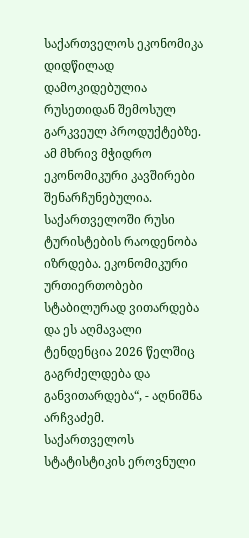საქართველოს ეკონომიკა დიდწილად დამოკიდებულია რუსეთიდან შემოსულ გარკვეულ პროდუქტებზე. ამ მხრივ მჭიდრო ეკონომიკური კავშირები შენარჩუნებულია. საქართველოში რუსი ტურისტების რაოდენობა იზრდება. ეკონომიკური ურთიერთობები სტაბილურად ვითარდება და ეს აღმავალი ტენდენცია 2026 წელშიც გაგრძელდება და განვითარდება“, - აღნიშნა არჩვაძემ.
საქართველოს სტატისტიკის ეროვნული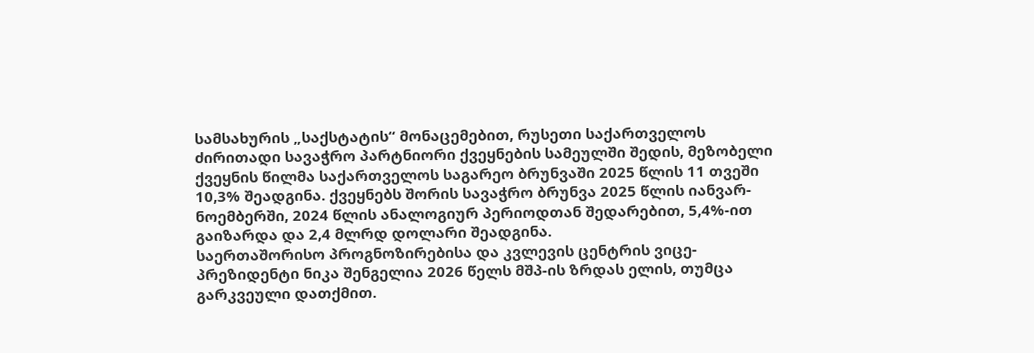სამსახურის „საქსტატის“ მონაცემებით, რუსეთი საქართველოს ძირითადი სავაჭრო პარტნიორი ქვეყნების სამეულში შედის, მეზობელი ქვეყნის წილმა საქართველოს საგარეო ბრუნვაში 2025 წლის 11 თვეში 10,3% შეადგინა. ქვეყნებს შორის სავაჭრო ბრუნვა 2025 წლის იანვარ-ნოემბერში, 2024 წლის ანალოგიურ პერიოდთან შედარებით, 5,4%-ით გაიზარდა და 2,4 მლრდ დოლარი შეადგინა.
საერთაშორისო პროგნოზირებისა და კვლევის ცენტრის ვიცე-პრეზიდენტი ნიკა შენგელია 2026 წელს მშპ-ის ზრდას ელის, თუმცა გარკვეული დათქმით.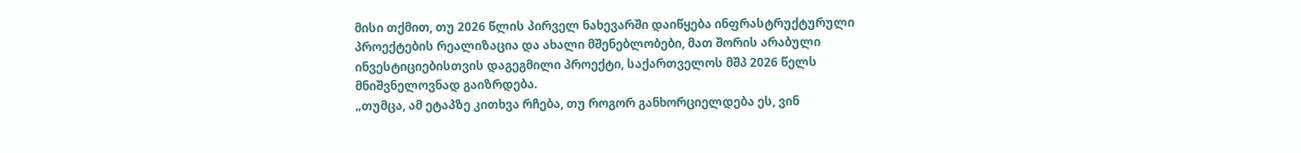მისი თქმით, თუ 2026 წლის პირველ ნახევარში დაიწყება ინფრასტრუქტურული პროექტების რეალიზაცია და ახალი მშენებლობები, მათ შორის არაბული ინვესტიციებისთვის დაგეგმილი პროექტი, საქართველოს მშპ 2026 წელს მნიშვნელოვნად გაიზრდება.
„თუმცა, ამ ეტაპზე კითხვა რჩება, თუ როგორ განხორციელდება ეს, ვინ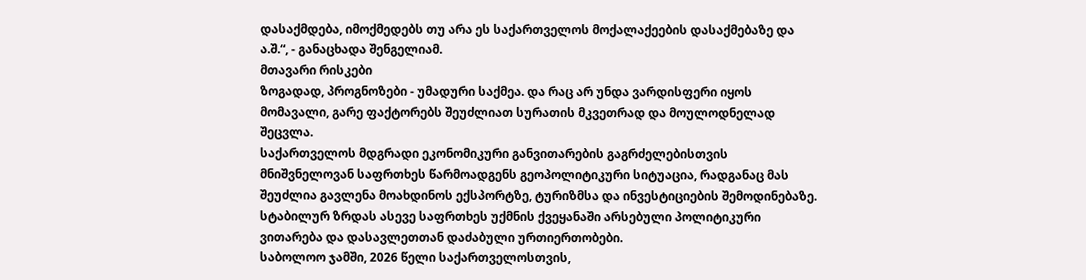დასაქმდება, იმოქმედებს თუ არა ეს საქართველოს მოქალაქეების დასაქმებაზე და ა.შ.“, - განაცხადა შენგელიამ.
მთავარი რისკები
ზოგადად, პროგნოზები - უმადური საქმეა. და რაც არ უნდა ვარდისფერი იყოს მომავალი, გარე ფაქტორებს შეუძლიათ სურათის მკვეთრად და მოულოდნელად შეცვლა.
საქართველოს მდგრადი ეკონომიკური განვითარების გაგრძელებისთვის მნიშვნელოვან საფრთხეს წარმოადგენს გეოპოლიტიკური სიტუაცია, რადგანაც მას შეუძლია გავლენა მოახდინოს ექსპორტზე, ტურიზმსა და ინვესტიციების შემოდინებაზე.
სტაბილურ ზრდას ასევე საფრთხეს უქმნის ქვეყანაში არსებული პოლიტიკური ვითარება და დასავლეთთან დაძაბული ურთიერთობები.
საბოლოო ჯამში, 2026 წელი საქართველოსთვის,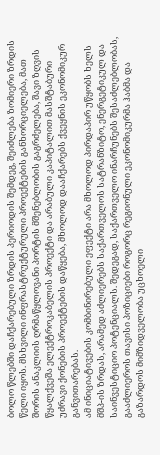ბოლო წლებში დაჩქარებული ზრდის პერიოდის შემდეგ, შეიძლება ზომიერი ზრდის წელი იყოს. მსხვილი ინფრასტრუქტურული პროექტების განხორციელება, მათ შორის ანაკლიის ღრმაწყლოვანი პორტის მშენებლობის გაგრძელება, შავი ზღვის წყალქვეშა ელექტროკაბელის პროექტი და არაბული კაპიტალით მასშტაბური უძრავი ქონების პროექტების დაწყება, მხოლოდ დააჩქარებს ქვეყნის ეკონომიკურ განვითარებას.
ამ ინიციატივების კომბინირებული ეფექტი არა მხოლოდ პირდაპირ უწყობს ხელს მშპ-ის ზრდას, არამედ აძლიერებს საქართველოს სატრანზიტო, ენერგეტიკულ და საინვესტიციო პოტენციალს. შედეგად, საქართველო ინარჩუნებს შესაძლებლობას, გააძლიეროს თავისი პოზიციები როგორც რეგიონული ეკონომიკურმა ჰაბმა და გაზარდოს მიმზიდველობა უცხოელი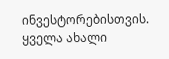ინვესტორებისთვის.
ყველა ახალი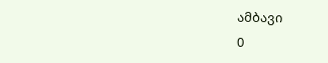ამბავი
0